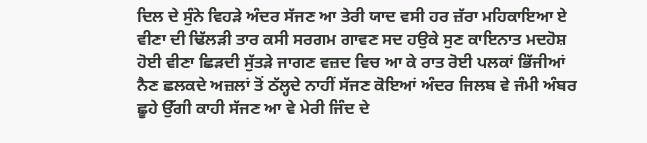ਦਿਲ ਦੇ ਸੁੰਨੇ ਵਿਹੜੇ ਅੰਦਰ ਸੱਜਣ ਆ ਤੇਰੀ ਯਾਦ ਵਸੀ ਹਰ ਜ਼ੱਰਾ ਮਹਿਕਾਇਆ ਏ ਵੀਣਾ ਦੀ ਢਿੱਲੜੀ ਤਾਰ ਕਸੀ ਸਰਗਮ ਗਾਵਣ ਸਦ ਹਉਕੇ ਸੁਣ ਕਾਇਨਾਤ ਮਦਹੋਸ਼ ਹੋਈ ਵੀਣਾ ਛਿੜਦੀ ਸੁੱਤੜੇ ਜਾਗਣ ਵਜ਼ਦ ਵਿਚ ਆ ਕੇ ਰਾਤ ਰੋਈ ਪਲਕਾਂ ਭਿੱਜੀਆਂ ਨੈਣ ਛਲਕਦੇ ਅਜ਼ਲਾਂ ਤੋਂ ਠੱਲ੍ਹਦੇ ਨਾਹੀਂ ਸੱਜਣ ਕੋਇਆਂ ਅੰਦਰ ਜਿਲਬ ਵੇ ਜੰਮੀ ਅੰਬਰ ਛੂਹੇ ਉੱਗੀ ਕਾਹੀ ਸੱਜਣ ਆ ਵੇ ਮੇਰੀ ਜਿੰਦ ਦੇ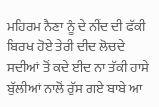ਮਹਿਰਮ ਨੈਣਾ ਨੂੰ ਦੇ ਨੀਂਦ ਦੀ ਫੱਕੀ ਬਿਰਖ ਹੋਏ ਤੇਰੀ ਦੀਦ ਲੋਚਦੇ ਸਦੀਆਂ ਤੋਂ ਕਦੇ ਈਦ ਨਾ ਤੱਕੀ ਹਾਸੇ ਬੁੱਲੀਆਂ ਨਾਲੋਂ ਰੁੱਸ ਗਏ ਬਾਬੇ ਆ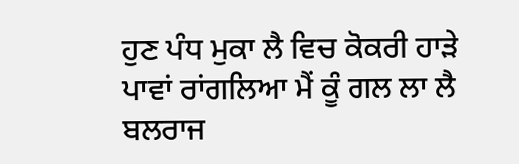ਹੁਣ ਪੰਧ ਮੁਕਾ ਲੈ ਵਿਚ ਕੋਕਰੀ ਹਾੜੇ ਪਾਵਾਂ ਰਾਂਗਲਿਆ ਮੈਂ ਕੂੰ ਗਲ ਲਾ ਲੈ ਬਲਰਾਜ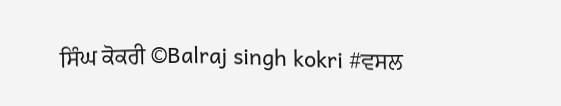ਸਿੰਘ ਕੋਕਰੀ ©Balraj singh kokri #ਵਸਲ